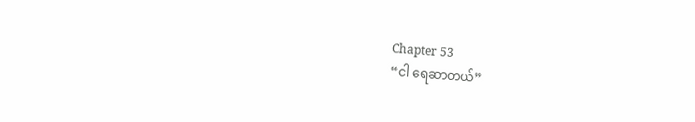Chapter 53
“ငါ ရေဆာတယ်”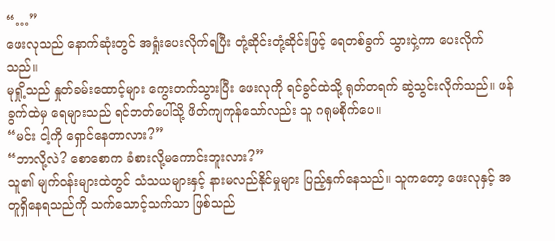“…”
ဖေးလုသည် နောက်ဆုံးတွင် အရှုံးပေးလိုက်ရပြီး တုံ့ဆိုင်းတုံ့ဆိုင်းဖြင့် ရေတစ်ခွက် သွားငှဲ့ကာ ပေးလိုက်သည်။
မုရှို့သည် နှုတ်ခမ်းထောင့်များ ကွေးတက်သွားပြီး ဖေးလုကို ရင်ခွင်ထဲသို့ ရုတ်တရက် ဆွဲသွင်းလိုက်သည်။ ဖန်ခွက်ထဲမှ ရေများသည် ရင်ဘတ်ပေါ်သို့ ဖိတ်ကျကုန်သော်လည်း သူ ဂရုမစိုက်ပေ။
“မင်း ငါ့ကို ရှောင်နေတာလား?”
“ဘာလို့လဲ? စောစောက ခံစားလို့မကောင်းဘူးလား?”
သူ၏ မျက်ဝန်းများထဲတွင် သံသယများနှင့် နားမလည်နိုင်မှုများ ပြည့်နှက်နေသည်။ သူကတော့ ဖေးလုနှင့် အတူရှိနေရသည်ကို သက်သောင့်သက်သာ ဖြစ်သည်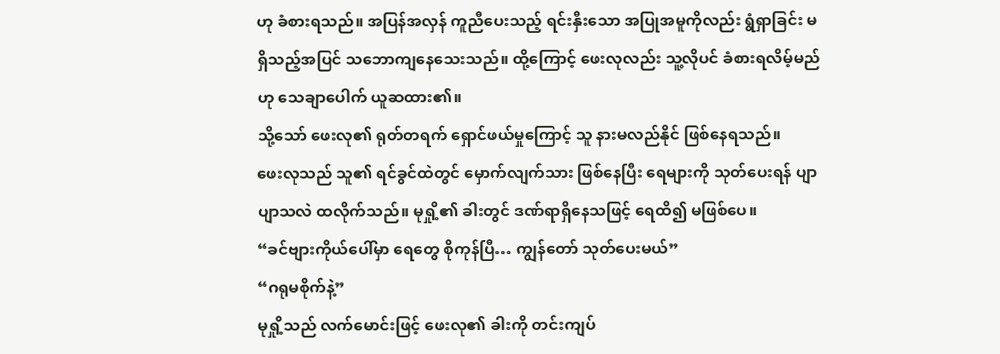ဟု ခံစားရသည်။ အပြန်အလှန် ကူညီပေးသည့် ရင်းနှီးသော အပြုအမူကိုလည်း ရွံရှာခြင်း မရှိသည့်အပြင် သဘောကျနေသေးသည်။ ထို့ကြောင့် ဖေးလုလည်း သူ့လိုပင် ခံစားရလိမ့်မည်ဟု သေချာပေါက် ယူဆထား၏။
သို့သော် ဖေးလု၏ ရုတ်တရက် ရှောင်ဖယ်မှုကြောင့် သူ နားမလည်နိုင် ဖြစ်နေရသည်။
ဖေးလုသည် သူ၏ ရင်ခွင်ထဲတွင် မှောက်လျက်သား ဖြစ်နေပြီး ရေများကို သုတ်ပေးရန် ပျာပျာသလဲ ထလိုက်သည်။ မုရှို့၏ ခါးတွင် ဒဏ်ရာရှိနေသဖြင့် ရေထိ၍ မဖြစ်ပေ။
“ခင်ဗျားကိုယ်ပေါ်မှာ ရေတွေ စိုကုန်ပြီ… ကျွန်တော် သုတ်ပေးမယ်”
“ဂရုမစိုက်နဲ့”
မုရှို့သည် လက်မောင်းဖြင့် ဖေးလု၏ ခါးကို တင်းကျပ်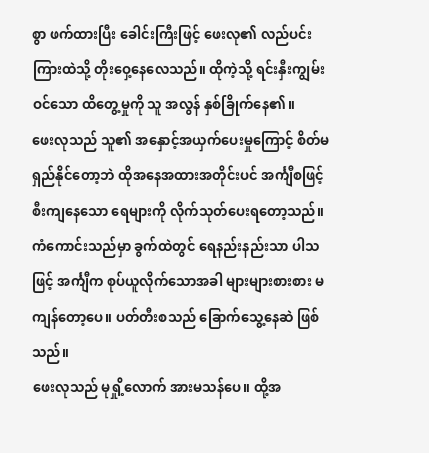စွာ ဖက်ထားပြီး ခေါင်းကြီးဖြင့် ဖေးလု၏ လည်ပင်းကြားထဲသို့ တိုးဝှေ့နေလေသည်။ ထိုကဲ့သို့ ရင်းနှီးကျွမ်းဝင်သော ထိတွေ့မှုကို သူ အလွန် နှစ်ခြိုက်နေ၏။
ဖေးလုသည် သူ၏ အနှောင့်အယှက်ပေးမှုကြောင့် စိတ်မရှည်နိုင်တော့ဘဲ ထိုအနေအထားအတိုင်းပင် အင်္ကျီစဖြင့် စီးကျနေသော ရေများကို လိုက်သုတ်ပေးရတော့သည်။
ကံကောင်းသည်မှာ ခွက်ထဲတွင် ရေနည်းနည်းသာ ပါသဖြင့် အင်္ကျီက စုပ်ယူလိုက်သောအခါ များများစားစား မကျန်တော့ပေ။ ပတ်တီးစသည် ခြောက်သွေ့နေဆဲ ဖြစ်သည်။
ဖေးလုသည် မုရှို့လောက် အားမသန်ပေ။ ထို့အ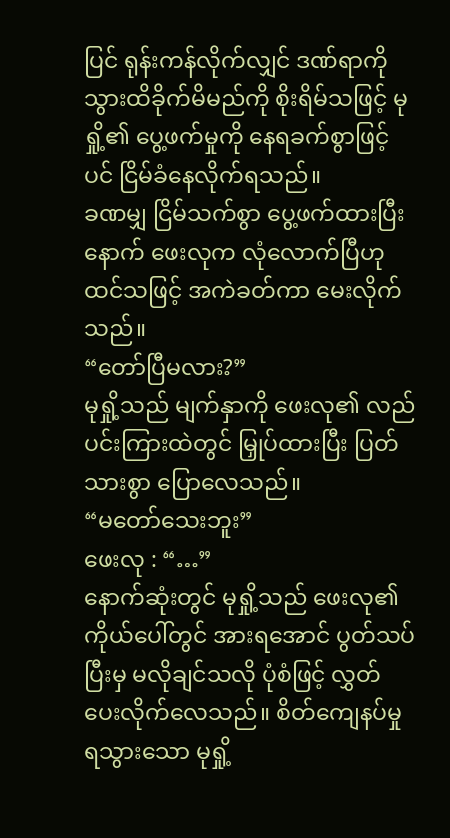ပြင် ရုန်းကန်လိုက်လျှင် ဒဏ်ရာကို သွားထိခိုက်မိမည်ကို စိုးရိမ်သဖြင့် မုရှို့၏ ပွေ့ဖက်မှုကို နေရခက်စွာဖြင့်ပင် ငြိမ်ခံနေလိုက်ရသည်။
ခဏမျှ ငြိမ်သက်စွာ ပွေ့ဖက်ထားပြီးနောက် ဖေးလုက လုံလောက်ပြီဟု ထင်သဖြင့် အကဲခတ်ကာ မေးလိုက်သည်။
“တော်ပြီမလား?”
မုရှို့သည် မျက်နှာကို ဖေးလု၏ လည်ပင်းကြားထဲတွင် မြှုပ်ထားပြီး ပြတ်သားစွာ ပြောလေသည်။
“မတော်သေးဘူး”
ဖေးလု : “…”
နောက်ဆုံးတွင် မုရှို့သည် ဖေးလု၏ ကိုယ်ပေါ်တွင် အားရအောင် ပွတ်သပ်ပြီးမှ မလိုချင်သလို ပုံစံဖြင့် လွှတ်ပေးလိုက်လေသည်။ စိတ်ကျေနပ်မှု ရသွားသော မုရှို့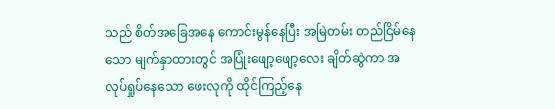သည် စိတ်အခြေအနေ ကောင်းမွန်နေပြီး အမြဲတမ်း တည်ငြိမ်နေသော မျက်နှာထားတွင် အပြုံးဖျော့ဖျော့လေး ချိတ်ဆွဲကာ အလုပ်ရှုပ်နေသော ဖေးလုကို ထိုင်ကြည့်နေ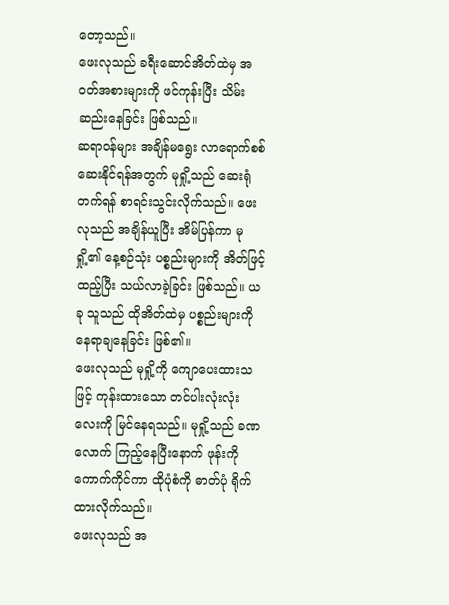တော့သည်။
ဖေးလုသည် ခရီးဆောင်အိတ်ထဲမှ အဝတ်အစားများကို ဖင်ကုန်းပြီး သိမ်းဆည်းနေခြင်း ဖြစ်သည်။
ဆရာဝန်များ အချိန်မရွေး လာရောက်စစ်ဆေးနိုင်ရန်အတွက် မုရှို့သည် ဆေးရုံတက်ရန် စာရင်းသွင်းလိုက်သည်။ ဖေးလုသည် အချိန်ယူပြီး အိမ်ပြန်ကာ မုရှို့၏ နေ့စဉ်သုံး ပစ္စည်းများကို အိတ်ဖြင့် ထည့်ပြီး သယ်လာခဲ့ခြင်း ဖြစ်သည်။ ယခု သူသည် ထိုအိတ်ထဲမှ ပစ္စည်းများကို နေရာချနေခြင်း ဖြစ်၏။
ဖေးလုသည် မုရှို့ကို ကျောပေးထားသဖြင့် ကုန်းထားသော တင်ပါးလုံးလုံးလေးကို မြင်နေရသည်။ မုရှို့သည် ခဏလောက် ကြည့်နေပြီးနောက် ဖုန်းကို ကောက်ကိုင်ကာ ထိုပုံစံကို ဓာတ်ပုံ ရိုက်ထားလိုက်သည်။
ဖေးလုသည် အ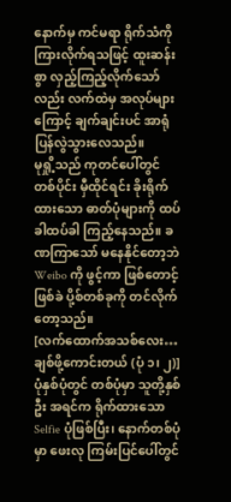နောက်မှ ကင်မရာ ရိုက်သံကို ကြားလိုက်ရသဖြင့် ထူးဆန်းစွာ လှည့်ကြည့်လိုက်သော်လည်း လက်ထဲမှ အလုပ်များကြောင့် ချက်ချင်းပင် အာရုံပြန်လွဲသွားလေသည်။
မုရှို့သည် ကုတင်ပေါ်တွင် တစ်ပိုင်း မှီထိုင်ရင်း ခိုးရိုက်ထားသော ဓာတ်ပုံများကို ထပ်ခါထပ်ခါ ကြည့်နေသည်။ ခဏကြာသော် မနေနိုင်တော့ဘဲ Weibo ကို ဖွင့်ကာ ဖြစ်တောင့်ဖြစ်ခဲ ပို့စ်တစ်ခုကို တင်လိုက်တော့သည်။
[လက်ထောက်အသစ်လေး… ချစ်ဖို့ကောင်းတယ် (ပုံ ၁၊ ၂)]
ပုံနှစ်ပုံတွင် တစ်ပုံမှာ သူတို့နှစ်ဦး အရင်က ရိုက်ထားသော Selfie ပုံဖြစ်ပြီး၊ နောက်တစ်ပုံမှာ ဖေးလု ကြမ်းပြင်ပေါ်တွင်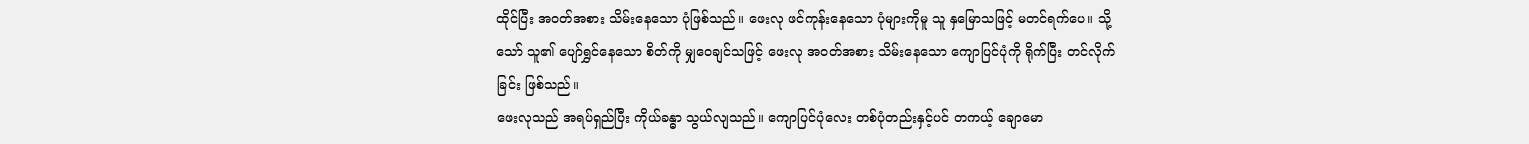ထိုင်ပြီး အဝတ်အစား သိမ်းနေသော ပုံဖြစ်သည်။ ဖေးလု ဖင်ကုန်းနေသော ပုံများကိုမူ သူ နှမြောသဖြင့် မတင်ရက်ပေ။ သို့သော် သူ၏ ပျော်ရွှင်နေသော စိတ်ကို မျှဝေချင်သဖြင့် ဖေးလု အဝတ်အစား သိမ်းနေသော ကျောပြင်ပုံကို ရိုက်ပြီး တင်လိုက်ခြင်း ဖြစ်သည်။
ဖေးလုသည် အရပ်ရှည်ပြီး ကိုယ်ခန္ဓာ သွယ်လျသည်။ ကျောပြင်ပုံလေး တစ်ပုံတည်းနှင့်ပင် တကယ့် ချောမော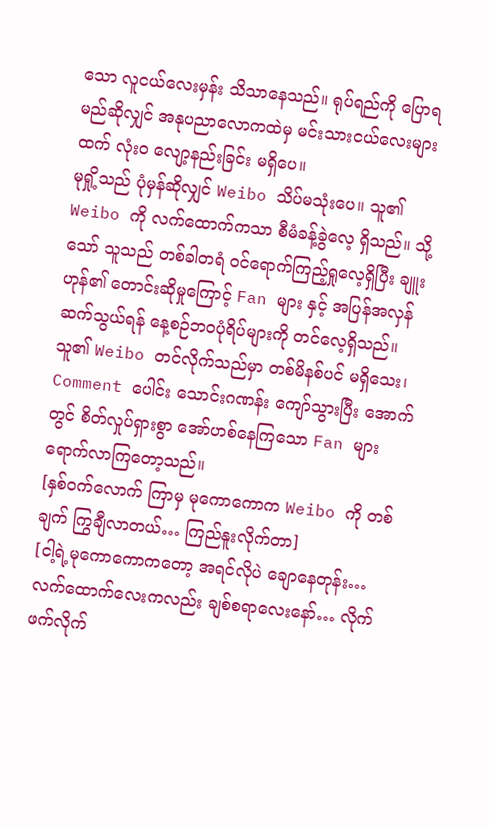သော လူငယ်လေးမှန်း သိသာနေသည်။ ရုပ်ရည်ကို ပြောရမည်ဆိုလျှင် အနုပညာလောကထဲမှ မင်းသားငယ်လေးများထက် လုံးဝ လျော့နည်းခြင်း မရှိပေ။
မုရှို့သည် ပုံမှန်ဆိုလျှင် Weibo သိပ်မသုံးပေ။ သူ၏ Weibo ကို လက်ထောက်ကသာ စီမံခန့်ခွဲလေ့ ရှိသည်။ သို့သော် သူသည် တစ်ခါတရံ ဝင်ရောက်ကြည့်ရှုလေ့ရှိပြီး ချူးဟုန်၏ တောင်းဆိုမှုကြောင့် Fan များ နှင့် အပြန်အလှန် ဆက်သွယ်ရန် နေ့စဉ်ဘဝပုံရိပ်များကို တင်လေ့ရှိသည်။
သူ၏ Weibo တင်လိုက်သည်မှာ တစ်မိနစ်ပင် မရှိသေး၊ Comment ပေါင်း သောင်းဂဏန်း ကျော်သွားပြီး အောက်တွင် စိတ်လှုပ်ရှားစွာ အော်ဟစ်နေကြသော Fan များ ရောက်လာကြတော့သည်။
[နှစ်ဝက်လောက် ကြာမှ မုကောကောက Weibo ကို တစ်ချက် ကြွချီလာတယ်… ကြည်နူးလိုက်တာ]
[ငါ့ရဲ့မုကောကောကတော့ အရင်လိုပဲ ချောနေတုန်း… လက်ထောက်လေးကလည်း ချစ်စရာလေးနော်… လိုက်ဖက်လိုက်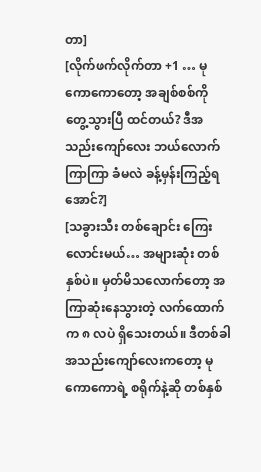တာ]
[လိုက်ဖက်လိုက်တာ +1 … မုကောကောတော့ အချစ်စစ်ကို တွေ့သွားပြီ ထင်တယ်? ဒီအသည်းကျော်လေး ဘယ်လောက်ကြာကြာ ခံမလဲ ခန့်မှန်းကြည့်ရအောင်?]
[သခွားသီး တစ်ချောင်း ကြေးလောင်းမယ်… အများဆုံး တစ်နှစ်ပဲ။ မှတ်မိသလောက်တော့ အကြာဆုံးနေသွားတဲ့ လက်ထောက်က ၈ လပဲ ရှိသေးတယ်။ ဒီတစ်ခါ အသည်းကျော်လေးကတော့ မုကောကောရဲ့ စရိုက်နဲ့ဆို တစ်နှစ်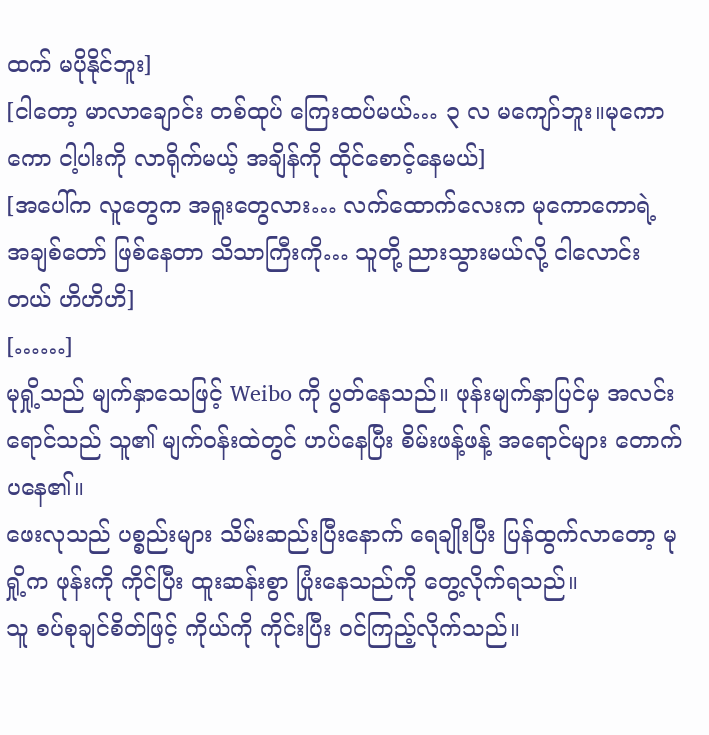ထက် မပိုနိုင်ဘူး]
[ငါတော့ မာလာချောင်း တစ်ထုပ် ကြေးထပ်မယ်… ၃ လ မကျော်ဘူး။မုကောကော ငါ့ပါးကို လာရိုက်မယ့် အချိန်ကို ထိုင်စောင့်နေမယ်]
[အပေါ်က လူတွေက အရူးတွေလား… လက်ထောက်လေးက မုကောကောရဲ့ အချစ်တော် ဖြစ်နေတာ သိသာကြီးကို… သူတို့ ညားသွားမယ်လို့ ငါလောင်းတယ် ဟိဟိဟိ]
[……]
မုရှို့သည် မျက်နှာသေဖြင့် Weibo ကို ပွတ်နေသည်။ ဖုန်းမျက်နှာပြင်မှ အလင်းရောင်သည် သူ၏ မျက်ဝန်းထဲတွင် ဟပ်နေပြီး စိမ်းဖန့်ဖန့် အရောင်များ တောက်ပနေ၏။
ဖေးလုသည် ပစ္စည်းများ သိမ်းဆည်းပြီးနောက် ရေချိုးပြီး ပြန်ထွက်လာတော့ မုရှို့က ဖုန်းကို ကိုင်ပြီး ထူးဆန်းစွာ ပြုံးနေသည်ကို တွေ့လိုက်ရသည်။
သူ စပ်စုချင်စိတ်ဖြင့် ကိုယ်ကို ကိုင်းပြီး ဝင်ကြည့်လိုက်သည်။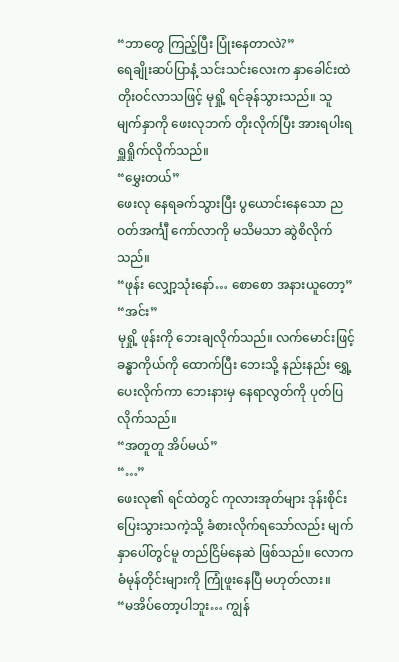“ဘာတွေ ကြည့်ပြီး ပြုံးနေတာလဲ?”
ရေချိုးဆပ်ပြာနံ့ သင်းသင်းလေးက နှာခေါင်းထဲ တိုးဝင်လာသဖြင့် မုရှို့ ရင်ခုန်သွားသည်။ သူ မျက်နှာကို ဖေးလုဘက် တိုးလိုက်ပြီး အားရပါးရ ရှူရှိုက်လိုက်သည်။
“မွှေးတယ်”
ဖေးလု နေရခက်သွားပြီး ပွယောင်းနေသော ညဝတ်အင်္ကျီ ကော်လာကို မသိမသာ ဆွဲစိလိုက်သည်။
“ဖုန်း လျှော့သုံးနော်… စောစော အနားယူတော့”
“အင်း”
မုရှို့ ဖုန်းကို ဘေးချလိုက်သည်။ လက်မောင်းဖြင့် ခန္ဓာကိုယ်ကို ထောက်ပြီး ဘေးသို့ နည်းနည်း ရွှေ့ပေးလိုက်ကာ ဘေးနားမှ နေရာလွတ်ကို ပုတ်ပြလိုက်သည်။
“အတူတူ အိပ်မယ်”
“…”
ဖေးလု၏ ရင်ထဲတွင် ကုလားအုတ်များ ဒုန်းစိုင်း ပြေးသွားသကဲ့သို့ ခံစားလိုက်ရသော်လည်း မျက်နှာပေါ်တွင်မူ တည်ငြိမ်နေဆဲ ဖြစ်သည်။ လောကဓံမုန်တိုင်းများကို ကြုံဖူးနေပြီ မဟုတ်လား။
“မအိပ်တော့ပါဘူး… ကျွန်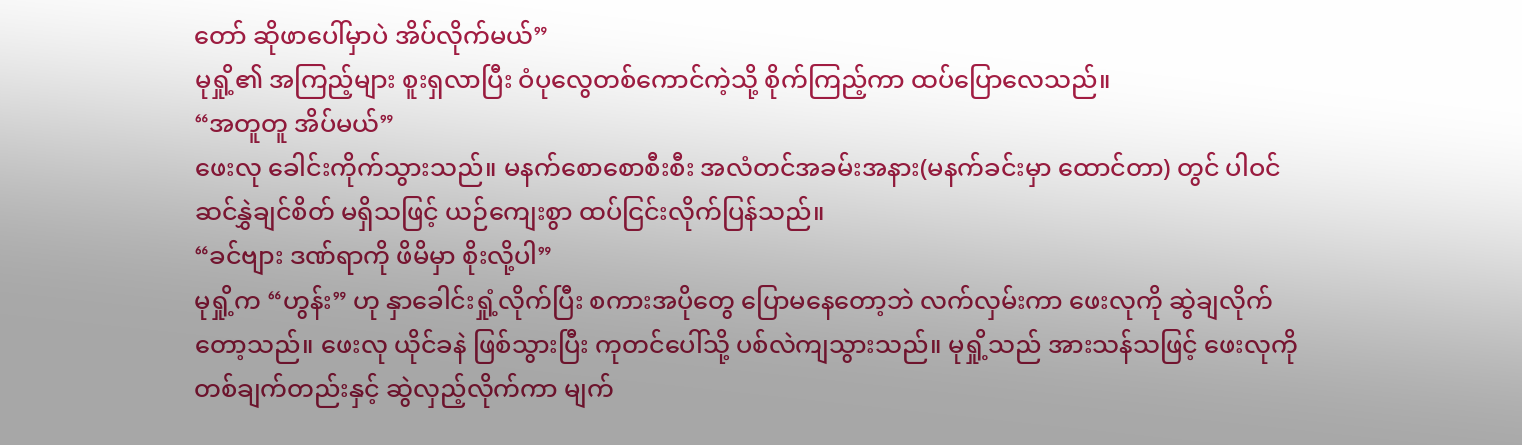တော် ဆိုဖာပေါ်မှာပဲ အိပ်လိုက်မယ်”
မုရှို့၏ အကြည့်များ စူးရှလာပြီး ဝံပုလွေတစ်ကောင်ကဲ့သို့ စိုက်ကြည့်ကာ ထပ်ပြောလေသည်။
“အတူတူ အိပ်မယ်”
ဖေးလု ခေါင်းကိုက်သွားသည်။ မနက်စောစောစီးစီး အလံတင်အခမ်းအနား(မနက်ခင်းမှာ ထောင်တာ) တွင် ပါဝင်ဆင်နွှဲချင်စိတ် မရှိသဖြင့် ယဉ်ကျေးစွာ ထပ်ငြင်းလိုက်ပြန်သည်။
“ခင်ဗျား ဒဏ်ရာကို ဖိမိမှာ စိုးလို့ပါ”
မုရှို့က “ဟွန်း” ဟု နှာခေါင်းရှုံ့လိုက်ပြီး စကားအပိုတွေ ပြောမနေတော့ဘဲ လက်လှမ်းကာ ဖေးလုကို ဆွဲချလိုက်တော့သည်။ ဖေးလု ယိုင်ခနဲ ဖြစ်သွားပြီး ကုတင်ပေါ်သို့ ပစ်လဲကျသွားသည်။ မုရှို့သည် အားသန်သဖြင့် ဖေးလုကို တစ်ချက်တည်းနှင့် ဆွဲလှည့်လိုက်ကာ မျက်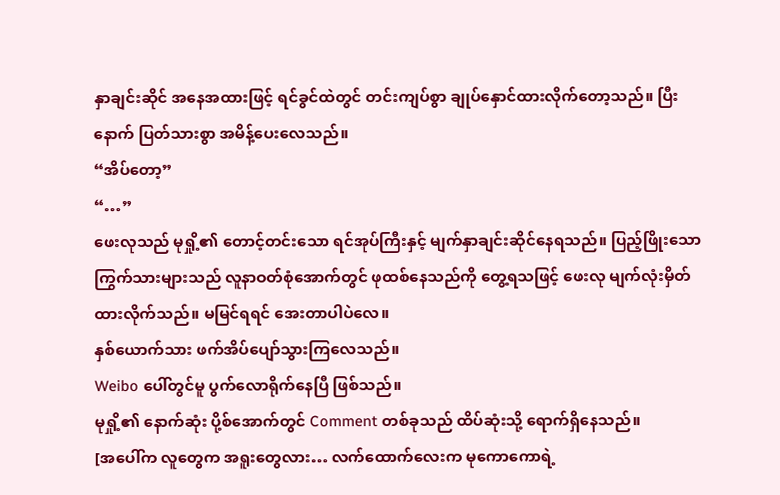နှာချင်းဆိုင် အနေအထားဖြင့် ရင်ခွင်ထဲတွင် တင်းကျပ်စွာ ချုပ်နှောင်ထားလိုက်တော့သည်။ ပြီးနောက် ပြတ်သားစွာ အမိန့်ပေးလေသည်။
“အိပ်တော့”
“…”
ဖေးလုသည် မုရှို့၏ တောင့်တင်းသော ရင်အုပ်ကြီးနှင့် မျက်နှာချင်းဆိုင်နေရသည်။ ပြည့်ဖြိုးသော ကြွက်သားများသည် လူနာဝတ်စုံအောက်တွင် ဖုထစ်နေသည်ကို တွေ့ရသဖြင့် ဖေးလု မျက်လုံးမှိတ်ထားလိုက်သည်။ မမြင်ရရင် အေးတာပါပဲလေ။
နှစ်ယောက်သား ဖက်အိပ်ပျော်သွားကြလေသည်။
Weibo ပေါ်တွင်မူ ပွက်လောရိုက်နေပြီ ဖြစ်သည်။
မုရှို့၏ နောက်ဆုံး ပို့စ်အောက်တွင် Comment တစ်ခုသည် ထိပ်ဆုံးသို့ ရောက်ရှိနေသည်။
[အပေါ်က လူတွေက အရူးတွေလား… လက်ထောက်လေးက မုကောကောရဲ့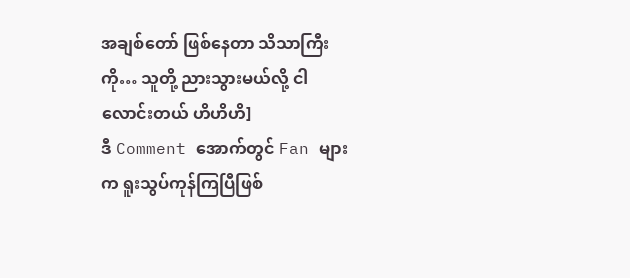အချစ်တော် ဖြစ်နေတာ သိသာကြီးကို… သူတို့ ညားသွားမယ်လို့ ငါလောင်းတယ် ဟိဟိဟိ]
ဒီ Comment အောက်တွင် Fan များက ရူးသွပ်ကုန်ကြပြီဖြစ်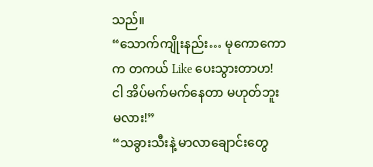သည်။
“သောက်ကျိုးနည်း… မုကောကောက တကယ် Like ပေးသွားတာဟ! ငါ အိပ်မက်မက်နေတာ မဟုတ်ဘူးမလား!”
“သခွားသီးနဲ့ မာလာချောင်းတွေ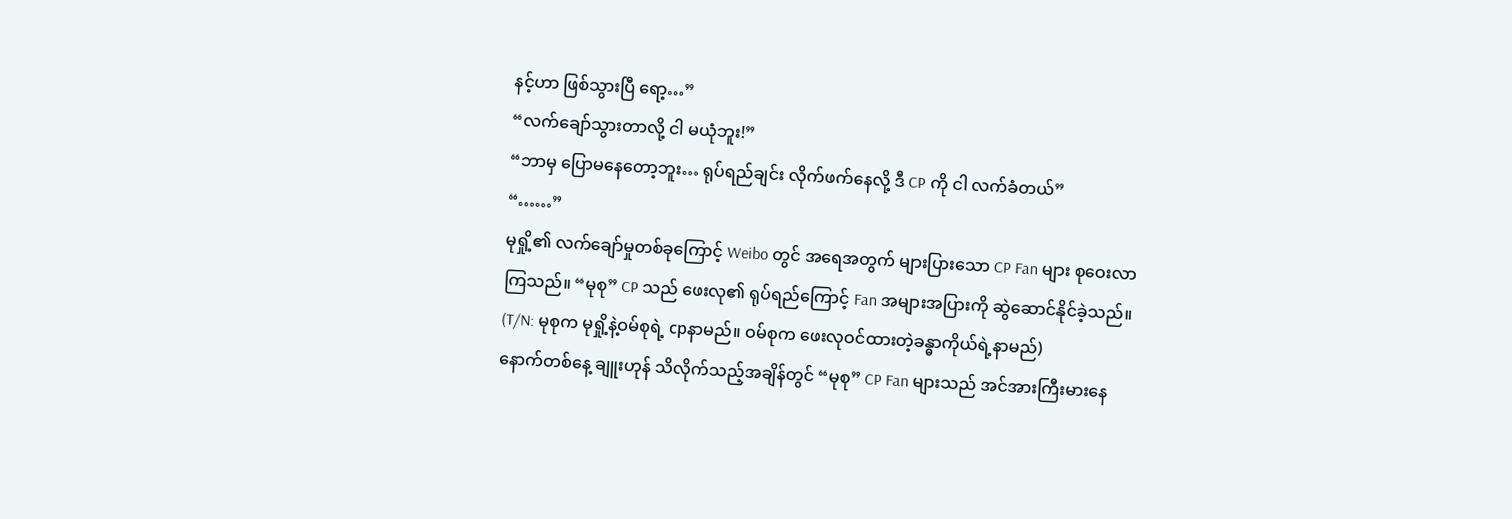နင့်ဟာ ဖြစ်သွားပြီ ရော့…”
“လက်ချော်သွားတာလို့ ငါ မယုံဘူး!”
“ဘာမှ ပြောမနေတော့ဘူး… ရုပ်ရည်ချင်း လိုက်ဖက်နေလို့ ဒီ CP ကို ငါ လက်ခံတယ်”
“……”
မုရှို့၏ လက်ချော်မှုတစ်ခုကြောင့် Weibo တွင် အရေအတွက် များပြားသော CP Fan များ စုဝေးလာကြသည်။ “မုစု” CP သည် ဖေးလု၏ ရုပ်ရည်ကြောင့် Fan အများအပြားကို ဆွဲဆောင်နိုင်ခဲ့သည်။
(T/N: မုစုက မုရှို့နဲ့ဝမ်စုရဲ့ cpနာမည်။ ဝမ်စုက ဖေးလုဝင်ထားတဲ့ခန္ဓာကိုယ်ရဲ့နာမည်)
နောက်တစ်နေ့ ချူးဟုန် သိလိုက်သည့်အချိန်တွင် “မုစု” CP Fan များသည် အင်အားကြီးမားနေ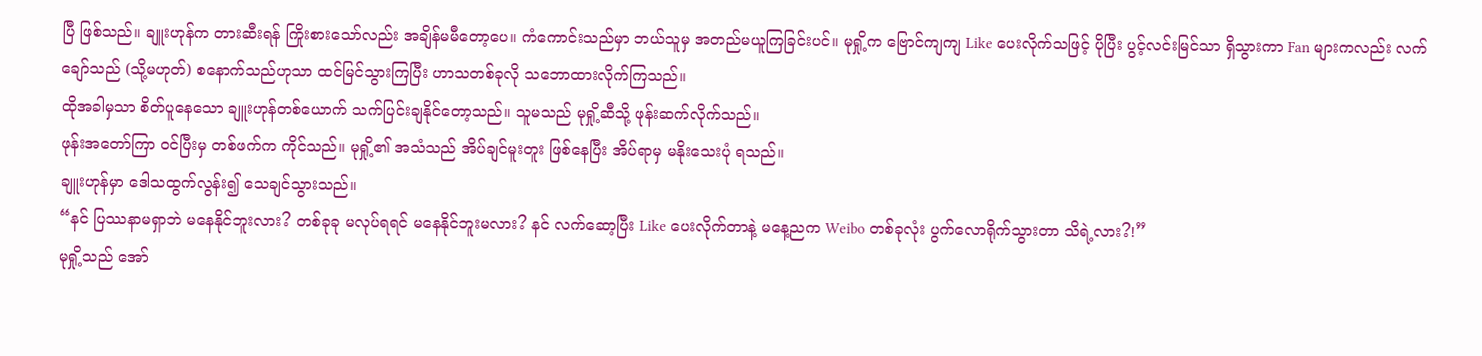ပြီ ဖြစ်သည်။ ချူးဟုန်က တားဆီးရန် ကြိုးစားသော်လည်း အချိန်မမီတော့ပေ။ ကံကောင်းသည်မှာ ဘယ်သူမှ အတည်မယူကြခြင်းပင်။ မုရှို့က ဗြောင်ကျကျ Like ပေးလိုက်သဖြင့် ပိုပြီး ပွင့်လင်းမြင်သာ ရှိသွားကာ Fan များကလည်း လက်ချော်သည် (သို့မဟုတ်) စနောက်သည်ဟုသာ ထင်မြင်သွားကြပြီး ဟာသတစ်ခုလို သဘောထားလိုက်ကြသည်။
ထိုအခါမှသာ စိတ်ပူနေသော ချူးဟုန်တစ်ယောက် သက်ပြင်းချနိုင်တော့သည်။ သူမသည် မုရှို့ဆီသို့ ဖုန်းဆက်လိုက်သည်။
ဖုန်းအတော်ကြာ ဝင်ပြီးမှ တစ်ဖက်က ကိုင်သည်။ မုရှို့၏ အသံသည် အိပ်ချင်မူးတူး ဖြစ်နေပြီး အိပ်ရာမှ မနိုးသေးပုံ ရသည်။
ချူးဟုန်မှာ ဒေါသထွက်လွန်း၍ သေချင်သွားသည်။
“နင် ပြဿနာမရှာဘဲ မနေနိုင်ဘူးလား? တစ်ခုခု မလုပ်ရရင် မနေနိုင်ဘူးမလား? နင် လက်ဆော့ပြီး Like ပေးလိုက်တာနဲ့ မနေ့ညက Weibo တစ်ခုလုံး ပွက်လောရိုက်သွားတာ သိရဲ့လား?!”
မုရှို့သည် အော်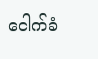ငေါက်ခံ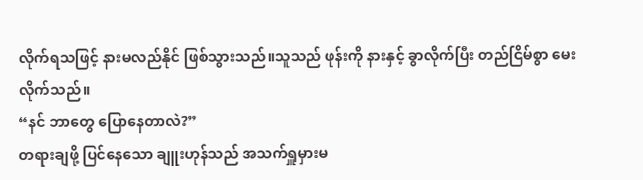လိုက်ရသဖြင့် နားမလည်နိုင် ဖြစ်သွားသည်။သူသည် ဖုန်းကို နားနှင့် ခွာလိုက်ပြီး တည်ငြိမ်စွာ မေးလိုက်သည်။
“နင် ဘာတွေ ပြောနေတာလဲ?”
တရားချဖို့ ပြင်နေသော ချူးဟုန်သည် အသက်ရှူမှားမ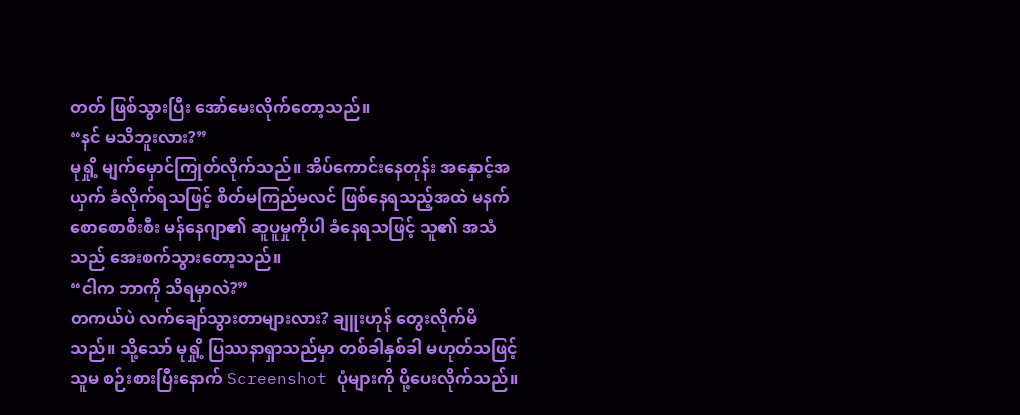တတ် ဖြစ်သွားပြီး အော်မေးလိုက်တော့သည်။
“နင် မသိဘူးလား?”
မုရှို့ မျက်မှောင်ကြုတ်လိုက်သည်။ အိပ်ကောင်းနေတုန်း အနှောင့်အယှက် ခံလိုက်ရသဖြင့် စိတ်မကြည်မလင် ဖြစ်နေရသည့်အထဲ မနက်စောစောစီးစီး မန်နေဂျာ၏ ဆူပူမှုကိုပါ ခံနေရသဖြင့် သူ၏ အသံသည် အေးစက်သွားတော့သည်။
“ငါက ဘာကို သိရမှာလဲ?”
တကယ်ပဲ လက်ချော်သွားတာများလား? ချူးဟုန် တွေးလိုက်မိသည်။ သို့သော် မုရှို့ ပြဿနာရှာသည်မှာ တစ်ခါနှစ်ခါ မဟုတ်သဖြင့် သူမ စဉ်းစားပြီးနောက် Screenshot ပုံများကို ပို့ပေးလိုက်သည်။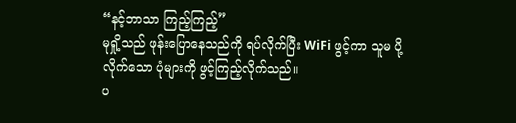“နင့်ဘာသာ ကြည့်ကြည့်”
မုရှို့သည် ဖုန်းပြောနေသည်ကို ရပ်လိုက်ပြီး WiFi ဖွင့်ကာ သူမ ပို့လိုက်သော ပုံများကို ဖွင့်ကြည့်လိုက်သည်။
ပ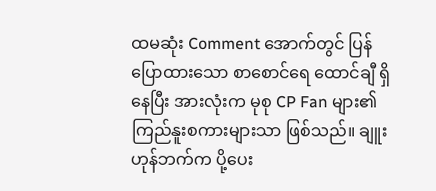ထမဆုံး Comment အောက်တွင် ပြန်ပြောထားသော စာစောင်ရေ ထောင်ချီ ရှိနေပြီး အားလုံးက မုစု CP Fan များ၏ ကြည်နူးစကားများသာ ဖြစ်သည်။ ချူးဟုန်ဘက်က ပို့ပေး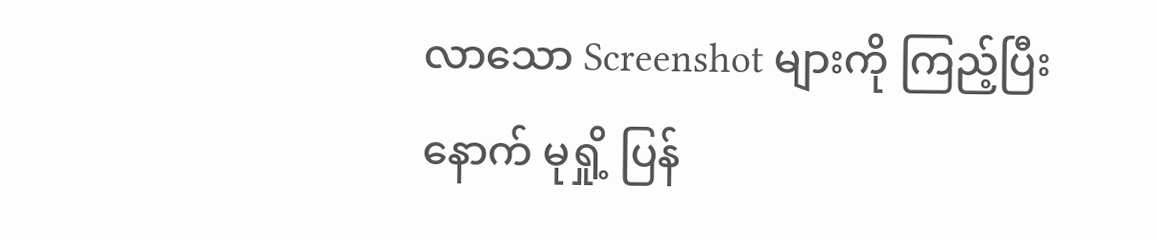လာသော Screenshot များကို ကြည့်ပြီးနောက် မုရှို့ ပြန်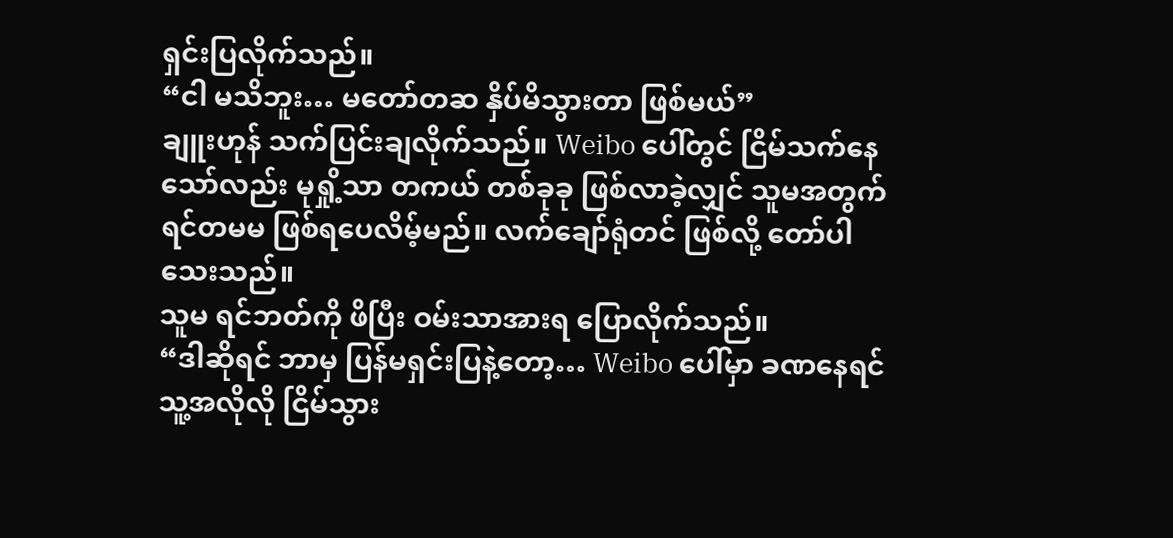ရှင်းပြလိုက်သည်။
“ငါ မသိဘူး… မတော်တဆ နှိပ်မိသွားတာ ဖြစ်မယ်”
ချူးဟုန် သက်ပြင်းချလိုက်သည်။ Weibo ပေါ်တွင် ငြိမ်သက်နေသော်လည်း မုရှို့သာ တကယ် တစ်ခုခု ဖြစ်လာခဲ့လျှင် သူမအတွက် ရင်တမမ ဖြစ်ရပေလိမ့်မည်။ လက်ချော်ရုံတင် ဖြစ်လို့ တော်ပါသေးသည်။
သူမ ရင်ဘတ်ကို ဖိပြီး ဝမ်းသာအားရ ပြောလိုက်သည်။
“ဒါဆိုရင် ဘာမှ ပြန်မရှင်းပြနဲ့တော့… Weibo ပေါ်မှာ ခဏနေရင် သူ့အလိုလို ငြိမ်သွား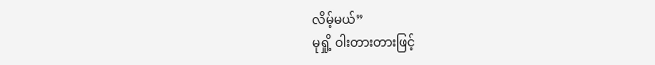လိမ့်မယ်”
မုရှို့ ဝါးတားတားဖြင့်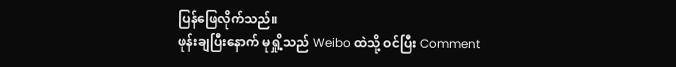ပြန်ဖြေလိုက်သည်။
ဖုန်းချပြီးနောက် မုရှို့သည် Weibo ထဲသို့ ဝင်ပြီး Comment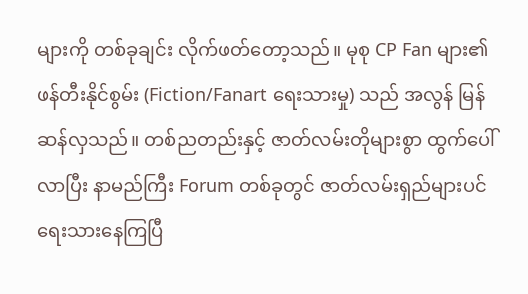များကို တစ်ခုချင်း လိုက်ဖတ်တော့သည်။ မုစု CP Fan များ၏ ဖန်တီးနိုင်စွမ်း (Fiction/Fanart ရေးသားမှု) သည် အလွန် မြန်ဆန်လှသည်။ တစ်ညတည်းနှင့် ဇာတ်လမ်းတိုများစွာ ထွက်ပေါ်လာပြီး နာမည်ကြီး Forum တစ်ခုတွင် ဇာတ်လမ်းရှည်များပင် ရေးသားနေကြပြီ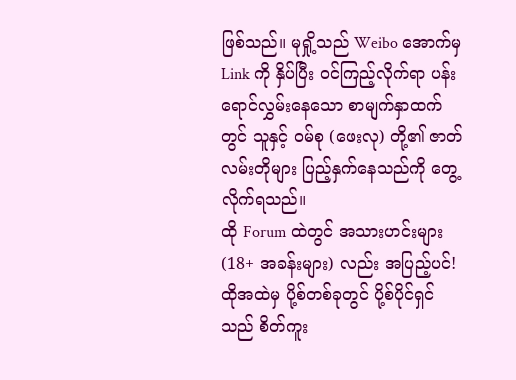ဖြစ်သည်။ မုရှို့သည် Weibo အောက်မှ Link ကို နှိပ်ပြီး ဝင်ကြည့်လိုက်ရာ ပန်းရောင်လွှမ်းနေသော စာမျက်နှာထက်တွင် သူနှင့် ဝမ်စု (ဖေးလု) တို့၏ ဇာတ်လမ်းတိုများ ပြည့်နှက်နေသည်ကို တွေ့လိုက်ရသည်။
ထို Forum ထဲတွင် အသားဟင်းများ (18+ အခန်းများ) လည်း အပြည့်ပင်!
ထိုအထဲမှ ပို့စ်တစ်ခုတွင် ပို့စ်ပိုင်ရှင်သည် စိတ်ကူး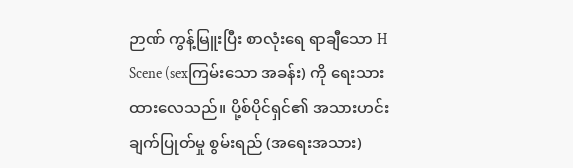ဉာဏ် ကွန့်မြူးပြီး စာလုံးရေ ရာချီသော H Scene (sexကြမ်းသော အခန်း) ကို ရေးသားထားလေသည်။ ပို့စ်ပိုင်ရှင်၏ အသားဟင်း ချက်ပြုတ်မှု စွမ်းရည် (အရေးအသား)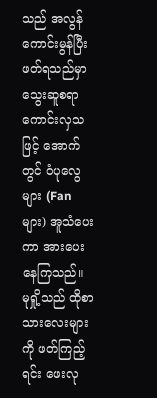သည် အလွန် ကောင်းမွန်ပြီး ဖတ်ရသည်မှာ သွေးဆူစရာ ကောင်းလှသဖြင့် အောက်တွင် ဝံပုလွေများ (Fan များ) အူသံပေးကာ အားပေးနေကြသည်။
မုရှို့သည် ထိုစာသားလေးများကို ဖတ်ကြည့်ရင်း ဖေးလု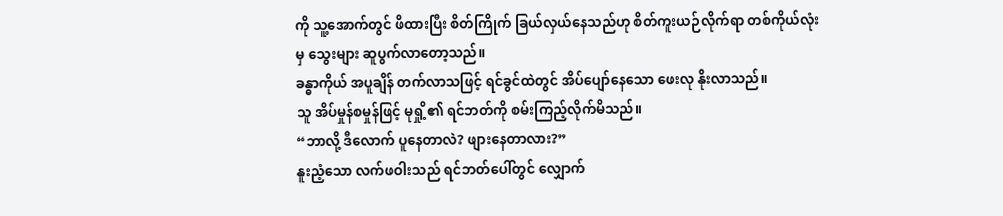ကို သူ့အောက်တွင် ဖိထားပြီး စိတ်ကြိုက် ခြယ်လှယ်နေသည်ဟု စိတ်ကူးယဉ်လိုက်ရာ တစ်ကိုယ်လုံးမှ သွေးများ ဆူပွက်လာတော့သည်။
ခန္ဓာကိုယ် အပူချိန် တက်လာသဖြင့် ရင်ခွင်ထဲတွင် အိပ်ပျော်နေသော ဖေးလု နိုးလာသည်။
သူ အိပ်မှုန်စမှုန်ဖြင့် မုရှို့၏ ရင်ဘတ်ကို စမ်းကြည့်လိုက်မိသည်။
“ဘာလို့ ဒီလောက် ပူနေတာလဲ? ဖျားနေတာလား?”
နူးညံ့သော လက်ဖဝါးသည် ရင်ဘတ်ပေါ်တွင် လျှောက်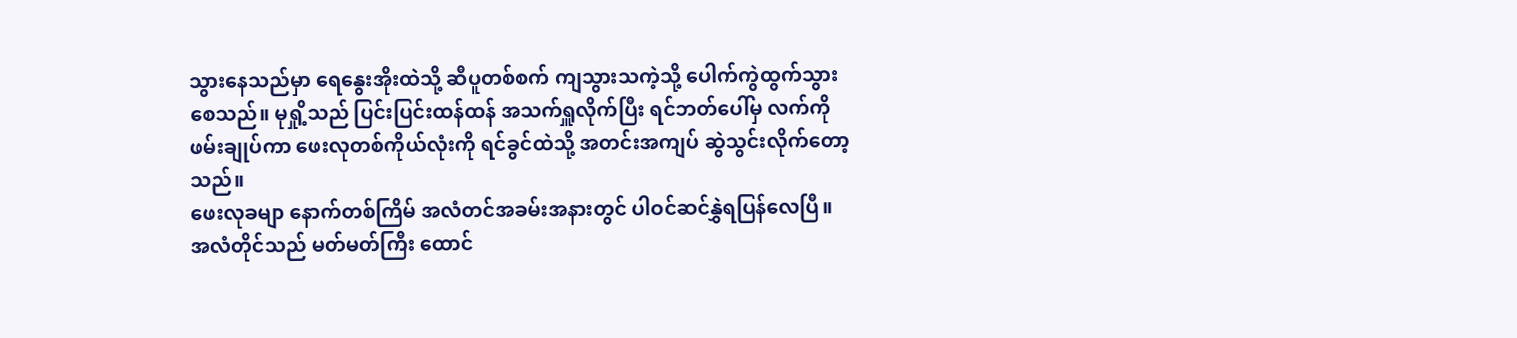သွားနေသည်မှာ ရေနွေးအိုးထဲသို့ ဆီပူတစ်စက် ကျသွားသကဲ့သို့ ပေါက်ကွဲထွက်သွားစေသည်။ မုရှို့သည် ပြင်းပြင်းထန်ထန် အသက်ရှူလိုက်ပြီး ရင်ဘတ်ပေါ်မှ လက်ကို ဖမ်းချုပ်ကာ ဖေးလုတစ်ကိုယ်လုံးကို ရင်ခွင်ထဲသို့ အတင်းအကျပ် ဆွဲသွင်းလိုက်တော့သည်။
ဖေးလုခမျာ နောက်တစ်ကြိမ် အလံတင်အခမ်းအနားတွင် ပါဝင်ဆင်နွှဲရပြန်လေပြီ။
အလံတိုင်သည် မတ်မတ်ကြီး ထောင်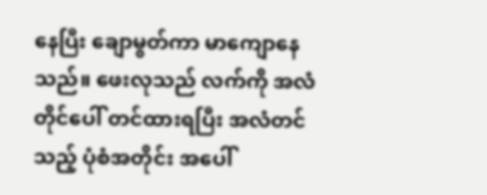နေပြီး ချောမွတ်ကာ မာကျောနေသည်။ ဖေးလုသည် လက်ကို အလံတိုင်ပေါ် တင်ထားရပြီး အလံတင်သည့် ပုံစံအတိုင်း အပေါ်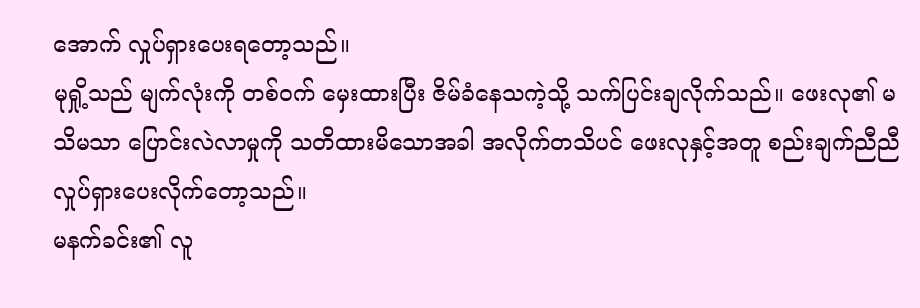အောက် လှုပ်ရှားပေးရတော့သည်။
မုရှို့သည် မျက်လုံးကို တစ်ဝက် မှေးထားပြီး ဇိမ်ခံနေသကဲ့သို့ သက်ပြင်းချလိုက်သည်။ ဖေးလု၏ မသိမသာ ပြောင်းလဲလာမှုကို သတိထားမိသောအခါ အလိုက်တသိပင် ဖေးလုနှင့်အတူ စည်းချက်ညီညီ လှုပ်ရှားပေးလိုက်တော့သည်။
မနက်ခင်း၏ လူ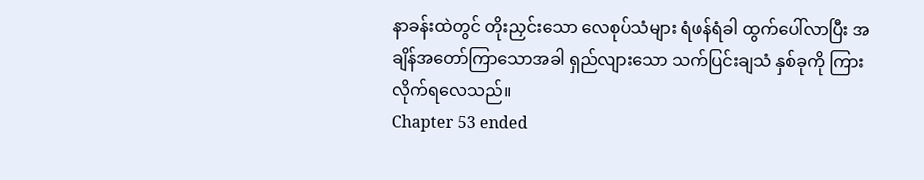နာခန်းထဲတွင် တိုးညှင်းသော လေစုပ်သံများ ရံဖန်ရံခါ ထွက်ပေါ်လာပြီး အချိန်အတော်ကြာသောအခါ ရှည်လျားသော သက်ပြင်းချသံ နှစ်ခုကို ကြားလိုက်ရလေသည်။
Chapter 53 ended